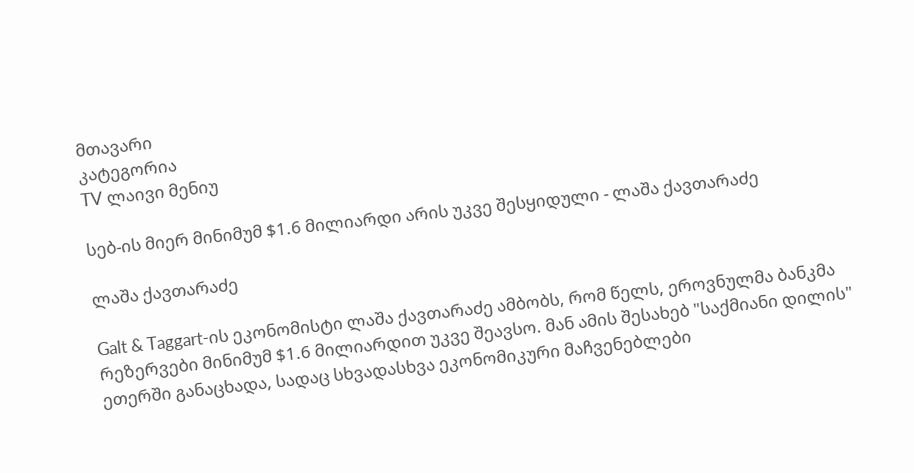მთავარი
კატეგორია
TV ლაივი მენიუ

სებ-ის მიერ მინიმუმ $1.6 მილიარდი არის უკვე შესყიდული - ლაშა ქავთარაძე

ლაშა ქავთარაძე

Galt & Taggart-ის ეკონომისტი ლაშა ქავთარაძე ამბობს, რომ წელს, ეროვნულმა ბანკმა რეზერვები მინიმუმ $1.6 მილიარდით უკვე შეავსო. მან ამის შესახებ "საქმიანი დილის" ეთერში განაცხადა, სადაც სხვადასხვა ეკონომიკური მაჩვენებლები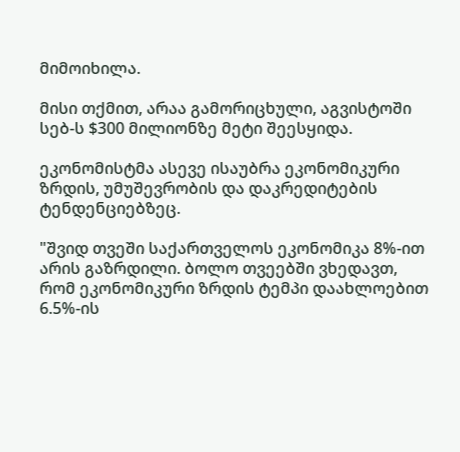მიმოიხილა.

მისი თქმით, არაა გამორიცხული, აგვისტოში სებ-ს $300 მილიონზე მეტი შეესყიდა.

ეკონომისტმა ასევე ისაუბრა ეკონომიკური ზრდის, უმუშევრობის და დაკრედიტების ტენდენციებზეც.

"შვიდ თვეში საქართველოს ეკონომიკა 8%-ით არის გაზრდილი. ბოლო თვეებში ვხედავთ, რომ ეკონომიკური ზრდის ტემპი დაახლოებით 6.5%-ის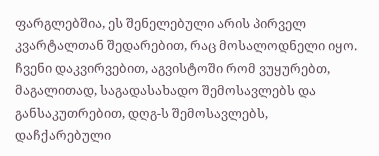ფარგლებშია, ეს შენელებული არის პირველ კვარტალთან შედარებით, რაც მოსალოდნელი იყო. ჩვენი დაკვირვებით, აგვისტოში რომ ვუყურებთ, მაგალითად, საგადასახადო შემოსავლებს და განსაკუთრებით, დღგ-ს შემოსავლებს, დაჩქარებული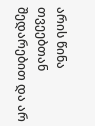არის წინა თვეებთან შედარებით და არ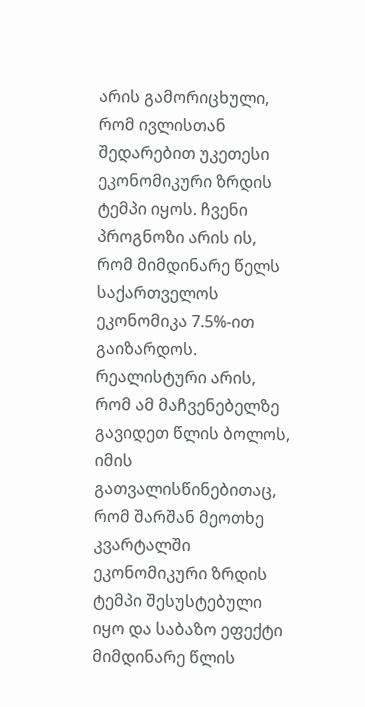არის გამორიცხული, რომ ივლისთან შედარებით უკეთესი ეკონომიკური ზრდის ტემპი იყოს. ჩვენი პროგნოზი არის ის, რომ მიმდინარე წელს საქართველოს ეკონომიკა 7.5%-ით გაიზარდოს. რეალისტური არის, რომ ამ მაჩვენებელზე გავიდეთ წლის ბოლოს, იმის გათვალისწინებითაც, რომ შარშან მეოთხე კვარტალში ეკონომიკური ზრდის ტემპი შესუსტებული იყო და საბაზო ეფექტი მიმდინარე წლის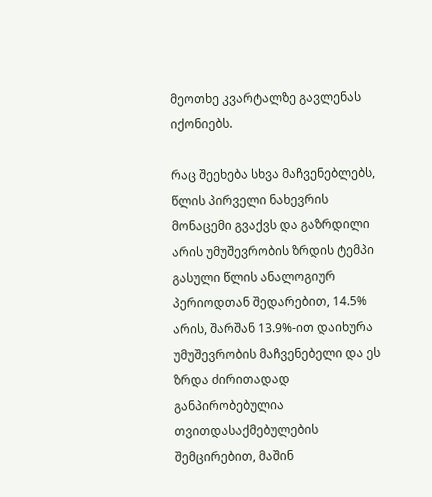მეოთხე კვარტალზე გავლენას იქონიებს.

რაც შეეხება სხვა მაჩვენებლებს, წლის პირველი ნახევრის მონაცემი გვაქვს და გაზრდილი არის უმუშევრობის ზრდის ტემპი გასული წლის ანალოგიურ პერიოდთან შედარებით, 14.5% არის, შარშან 13.9%-ით დაიხურა უმუშევრობის მაჩვენებელი და ეს ზრდა ძირითადად განპირობებულია თვითდასაქმებულების შემცირებით, მაშინ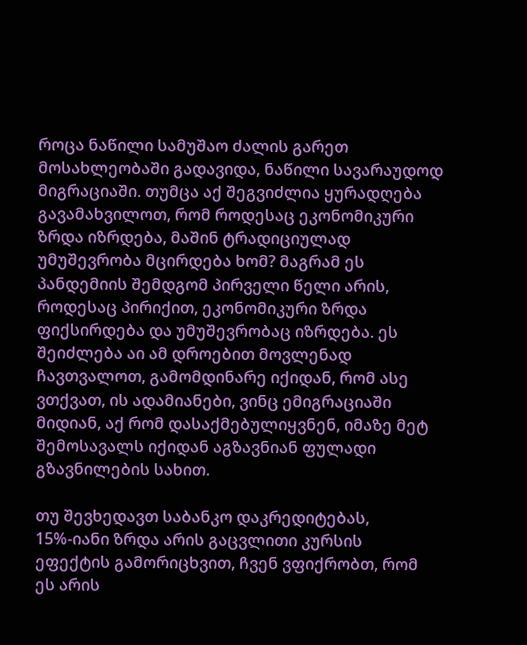როცა ნაწილი სამუშაო ძალის გარეთ მოსახლეობაში გადავიდა, ნაწილი სავარაუდოდ მიგრაციაში. თუმცა აქ შეგვიძლია ყურადღება გავამახვილოთ, რომ როდესაც ეკონომიკური ზრდა იზრდება, მაშინ ტრადიციულად უმუშევრობა მცირდება ხომ? მაგრამ ეს პანდემიის შემდგომ პირველი წელი არის, როდესაც პირიქით, ეკონომიკური ზრდა ფიქსირდება და უმუშევრობაც იზრდება. ეს შეიძლება აი ამ დროებით მოვლენად ჩავთვალოთ, გამომდინარე იქიდან, რომ ასე ვთქვათ, ის ადამიანები, ვინც ემიგრაციაში მიდიან, აქ რომ დასაქმებულიყვნენ, იმაზე მეტ შემოსავალს იქიდან აგზავნიან ფულადი გზავნილების სახით.

თუ შევხედავთ საბანკო დაკრედიტებას, 15%-იანი ზრდა არის გაცვლითი კურსის ეფექტის გამორიცხვით, ჩვენ ვფიქრობთ, რომ ეს არის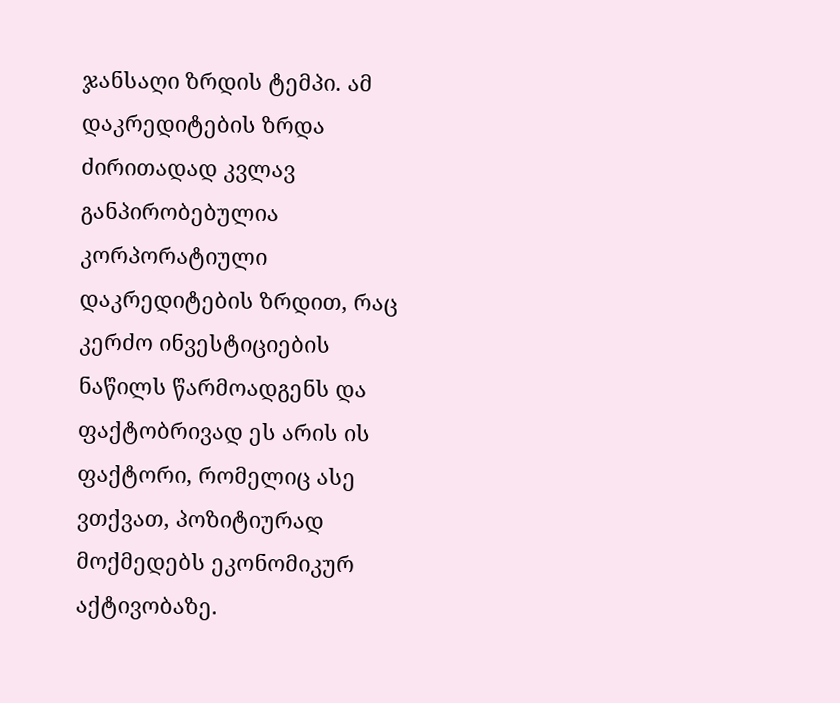ჯანსაღი ზრდის ტემპი. ამ დაკრედიტების ზრდა ძირითადად კვლავ განპირობებულია კორპორატიული დაკრედიტების ზრდით, რაც კერძო ინვესტიციების ნაწილს წარმოადგენს და ფაქტობრივად ეს არის ის ფაქტორი, რომელიც ასე ვთქვათ, პოზიტიურად მოქმედებს ეკონომიკურ აქტივობაზე.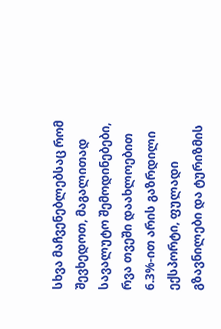სხვა მაჩვენებლებსაც რომ შევხედოთ, მაგალითად სავალუტო შემოდინებები, რვა თვეში დაახლოებით 6.3%-ით არის გაზრდილი ექსპორტი, ფულადი გზავნილები და ტურიზმის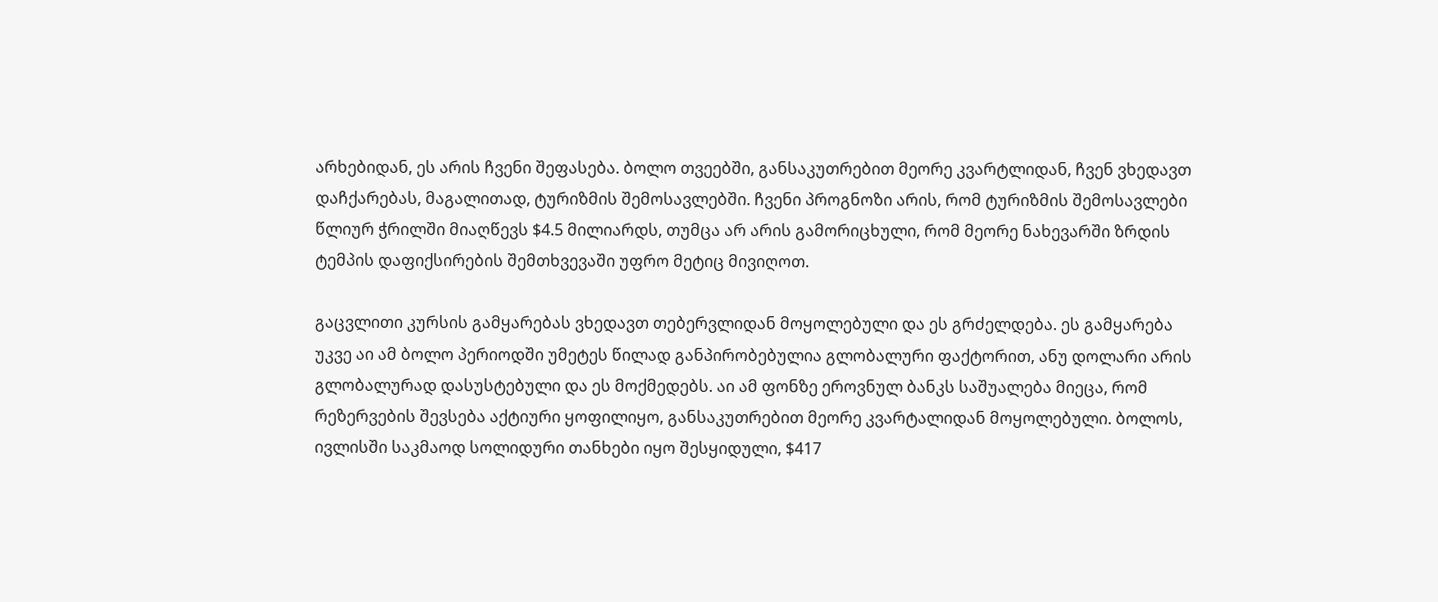არხებიდან, ეს არის ჩვენი შეფასება. ბოლო თვეებში, განსაკუთრებით მეორე კვარტლიდან, ჩვენ ვხედავთ დაჩქარებას, მაგალითად, ტურიზმის შემოსავლებში. ჩვენი პროგნოზი არის, რომ ტურიზმის შემოსავლები წლიურ ჭრილში მიაღწევს $4.5 მილიარდს, თუმცა არ არის გამორიცხული, რომ მეორე ნახევარში ზრდის ტემპის დაფიქსირების შემთხვევაში უფრო მეტიც მივიღოთ.

გაცვლითი კურსის გამყარებას ვხედავთ თებერვლიდან მოყოლებული და ეს გრძელდება. ეს გამყარება უკვე აი ამ ბოლო პერიოდში უმეტეს წილად განპირობებულია გლობალური ფაქტორით, ანუ დოლარი არის გლობალურად დასუსტებული და ეს მოქმედებს. აი ამ ფონზე ეროვნულ ბანკს საშუალება მიეცა, რომ რეზერვების შევსება აქტიური ყოფილიყო, განსაკუთრებით მეორე კვარტალიდან მოყოლებული. ბოლოს, ივლისში საკმაოდ სოლიდური თანხები იყო შესყიდული, $417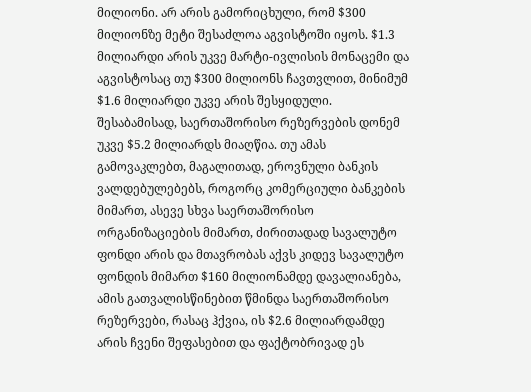მილიონი. არ არის გამორიცხული, რომ $300 მილიონზე მეტი შესაძლოა აგვისტოში იყოს. $1.3 მილიარდი არის უკვე მარტი-ივლისის მონაცემი და აგვისტოსაც თუ $300 მილიონს ჩავთვლით, მინიმუმ $1.6 მილიარდი უკვე არის შესყიდული. შესაბამისად, საერთაშორისო რეზერვების დონემ უკვე $5.2 მილიარდს მიაღწია. თუ ამას გამოვაკლებთ, მაგალითად, ეროვნული ბანკის ვალდებულებებს, როგორც კომერციული ბანკების მიმართ, ასევე სხვა საერთაშორისო ორგანიზაციების მიმართ, ძირითადად სავალუტო ფონდი არის და მთავრობას აქვს კიდევ სავალუტო ფონდის მიმართ $160 მილიონამდე დავალიანება, ამის გათვალისწინებით წმინდა საერთაშორისო რეზერვები, რასაც ჰქვია, ის $2.6 მილიარდამდე არის ჩვენი შეფასებით და ფაქტობრივად ეს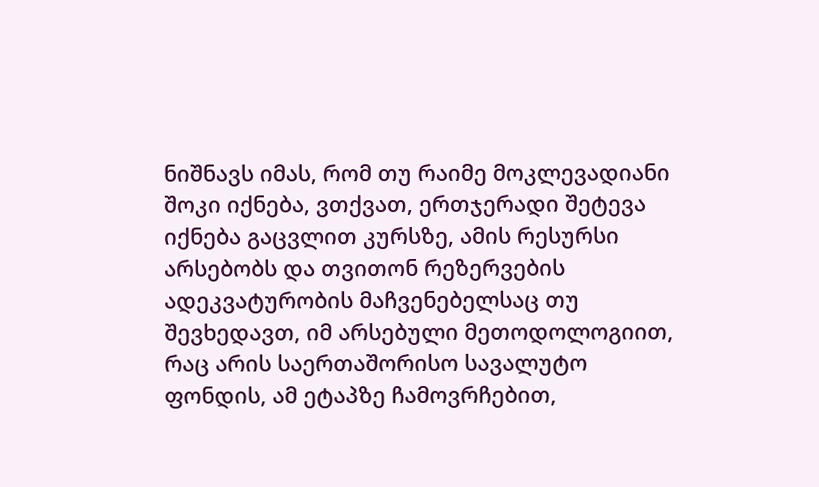ნიშნავს იმას, რომ თუ რაიმე მოკლევადიანი შოკი იქნება, ვთქვათ, ერთჯერადი შეტევა იქნება გაცვლით კურსზე, ამის რესურსი არსებობს და თვითონ რეზერვების ადეკვატურობის მაჩვენებელსაც თუ შევხედავთ, იმ არსებული მეთოდოლოგიით, რაც არის საერთაშორისო სავალუტო ფონდის, ამ ეტაპზე ჩამოვრჩებით,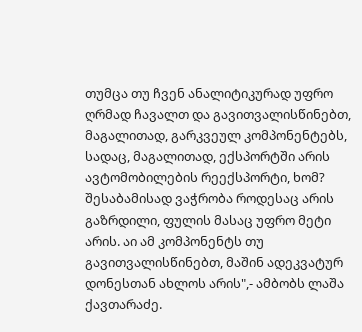თუმცა თუ ჩვენ ანალიტიკურად უფრო ღრმად ჩავალთ და გავითვალისწინებთ, მაგალითად, გარკვეულ კომპონენტებს, სადაც, მაგალითად, ექსპორტში არის ავტომობილების რეექსპორტი, ხომ? შესაბამისად ვაჭრობა როდესაც არის გაზრდილი, ფულის მასაც უფრო მეტი არის. აი ამ კომპონენტს თუ გავითვალისწინებთ, მაშინ ადეკვატურ დონესთან ახლოს არის",- ამბობს ლაშა ქავთარაძე.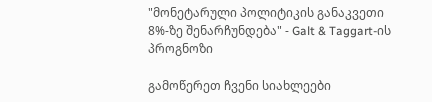"მონეტარული პოლიტიკის განაკვეთი 8%-ზე შენარჩუნდება" - Galt & Taggart-ის პროგნოზი

გამოწერეთ ჩვენი სიახლეები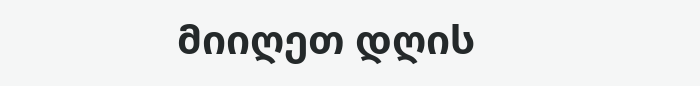მიიღეთ დღის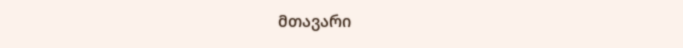მთავარი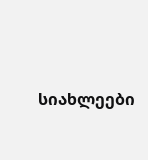სიახლეები